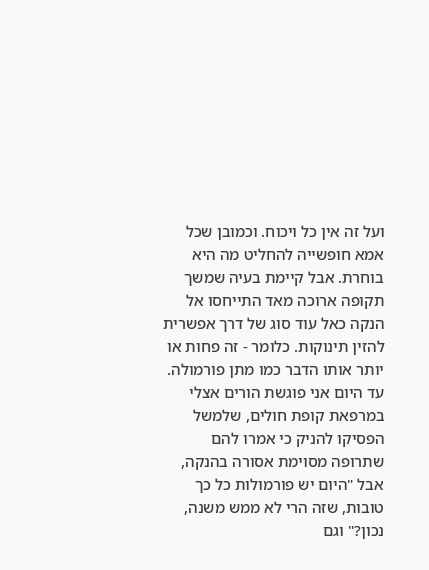ועל זה אין כל ויכוח. וכמובן שכל אמא חופשייה להחליט מה היא בוחרת. אבל קיימת בעיה שמשך תקופה ארוכה מאד התייחסו אל הנקה כאל עוד סוג של דרך אפשרית להזין תינוקות. כלומר - זה פחות או יותר אותו הדבר כמו מתן פורמולה. עד היום אני פוגשת הורים אצלי במרפאת קופת חולים, שלמשל הפסיקו להניק כי אמרו להם שתרופה מסוימת אסורה בהנקה, אבל "היום יש פורמולות כל כך טובות, שזה הרי לא ממש משנה, נכון?" וגם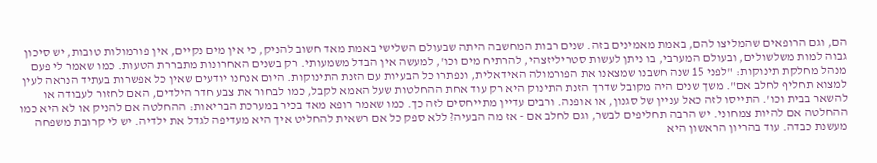הם, וגם הרופאים שהמליצו להם, באמת מאמינים בזה. שנים רבות המחשבה היתה שבעולם השלישי באמת מאד חשוב להניק, כי אין מים נקיים, אין פורמולות טובות, יש סיכון גבוה למות משלשולים, ובעולם המערבי, בו ניתן לעשות סטריליזצהי, להרתיח מים וכו', למעשה אין הבדל משמעותי. רק בשנים האחרונות מתבררת הטעות. כמו שאמר לי פעם מנהל מחלקת תינוקות: "לפני 15 שנה חשבנו שמצאנו את הפורמולה האידאלית, ונפתרו כל הבעיות עם הזנת התינוקות. היום אנחנו יודעים שאין כל אפשרות בעתיד הנראה לעין למצוא תחליף לחלב אם". משך שנים היה מקובל שדרך הזנת התינוק היא רק עוד אחת ההחלטות שעל האמא לקבל, כמו לבחור את צבע חדר הילדים, האם לחזור לעבודה או להשאר בבית וכו'. התייסו לזה כאל עניין של סגנון, או אופנה. ורבים עדיין מתייחסים לזה כך. כמו שאמר רופא מאד בכיר במערכת הבריאות: ההחלטה אם להניק או לא היא כמו ההחלטה אם להיות צמחוני. יש הרבה תחליפים לבשר, וגם לחלב אם - אז מה הבעיה? ללא ספק כל אם רשאית להחליט איך היא מעדיפה לגדל את ילדיה. יש לי קרובת משפחה מעשנת כבדה. עוד בהריון הראשון היא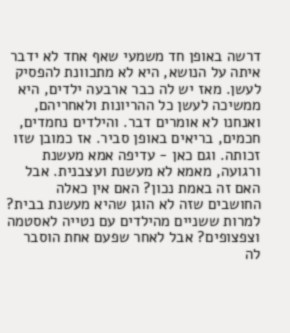דרשה באופן חד משמעי שאף אחד לא ידבר איתה על הנושא, היא לא מתכוונת להפסיק לעשן. מאז יש לה כבר ארבעה ילדים, היא ממשיכה לעשן כל ההריונות ולאחריהם, ואנחנו לא אומרים דבר. והילדים נחמדים, חכמים, בריאים באופן סביר. אז כמובן שזו זכותה. וגם כאן - עדיפה אמא מעשנת ורגועה, מאמא לא מעשנת ועצבנית. אבל האם זה באמת נכון? האם אין כאלה החושבים שזה לא הוגן שהיא מעשנת בבית? למרות ששניים מהילדים עם נטייה לאסטמה וצפצופים? אבל לאחר שפעם אחת הוסבר לה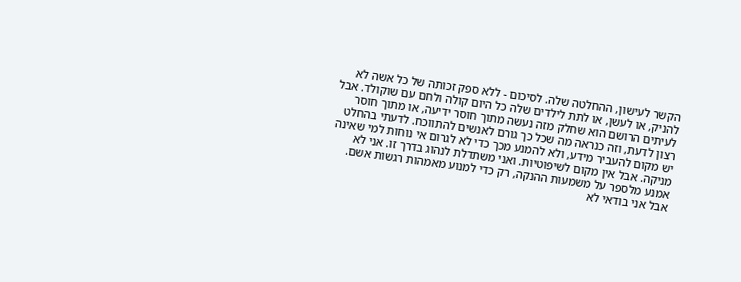הקשר לעישון, ההחלטה שלה. לסיכום - ללא ספק זכותה של כל אשה לא להניק, או לעשן, או לתת לילדים שלה כל היום קולה ולחם עם שוקולד. אבל לעיתים הרושם הוא שחלק מזה נעשה מתוך חוסר ידיעה, או מתוך חוסר רצון לדעת, וזה כנראה מה שכל כך גורם לאנשים להתווכח. לדעתי בהחלט יש מקום להעביר מידע, ולא להמנע מכך כדי לא לגרום אי נוחות למי שאינה מניקה. אבל אין מקום לשיפוטיות. ואני משתדלת לנהוג בדרך זו. אני לא אמנע מלספר על משמעות ההנקה, רק כדי למנוע מאמהות רגשות אשם. אבל אני בודאי לא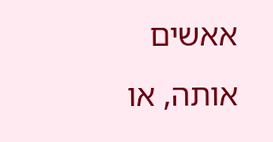אאשים אותה, או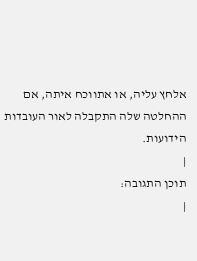אלחץ עליה, או אתווכח איתה, אם ההחלטה שלה התקבלה לאור העובדות הידועות.
|
תוכן התגובה:
|